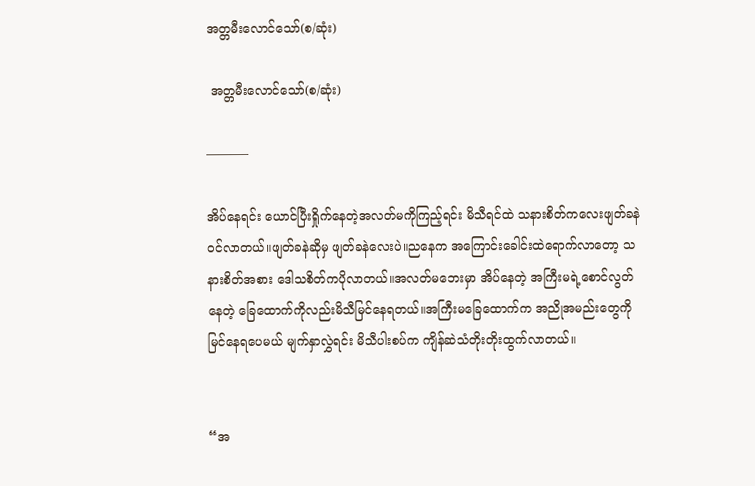အတ္တမီးလောင်သော်(စ/ဆုံး)

 အတ္တမီးလောင်သော်(စ/ဆုံး)

———–

အိပ်နေရင်း ယောင်ပြီးရှိုက်နေတဲ့အလတ်မကိုကြည့်ရင်း မိသီရင်ထဲ သနားစိတ်ကလေးဖျတ်ခနဲဝင်လာတယ်။ဖျတ်ခနဲဆိုမှ ဖျတ်ခနဲလေးပဲ။ညနေက အကြောင်းခေါင်းထဲရောက်လာတော့ သနားစိတ်အစား ဒေါသစိတ်ကပိုလာတယ်။အလတ်မဘေးမှာ အိပ်နေတဲ့ အကြီးမရဲ့စောင်လွတ်နေတဲ့ ခြေထောက်ကိုလည်းမိသီမြင်နေရတယ်။အကြီးမခြေထောက်က အညိုအမည်းတွေကိုမြင်နေရပေမယ် မျက်နှာလွှဲရင်း မိသီပါးစပ်က ကျိန်ဆဲသံတိုးတိုးထွက်လာတယ်။


“အ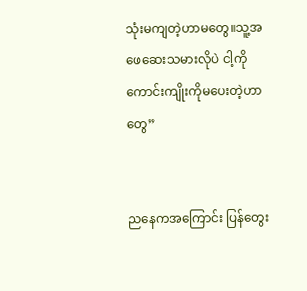သုံးမကျတဲ့ဟာမတွေ။သူ့အဖေဆေးသမားလိုပဲ ငါ့ကိုကောင်းကျိုးကိုမပေးတဲ့ဟာတွေ”


ညနေကအကြောင်း ပြန်တွေး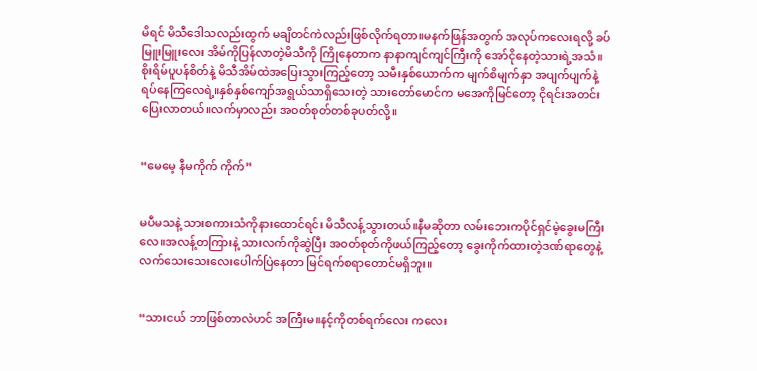မိရင် မိသီဒေါသလည်းထွက် မချိတင်ကဲလည်းဖြစ်လိုက်ရတာ။မနက်ဖြန်အတွက် အလုပ်ကလေးရလို့ ခပ်မြူးမြူးလေး အိမ်ကိုပြန်လာတဲ့မိသီကို ကြိုနေတာက နာနာကျင်ကျင်ကြီးကို အော်ငိုနေတဲ့သားရဲ့အသံ။စိုးရိမ်ပူပန်စိတ်နဲ့ မိသီအိမ်ထဲအပြေးသွားကြည့်တော့ သမီးနှစ်ယောက်က မျက်စိမျက်နှာ အပျက်ပျက်နဲ့ ရပ်နေကြလေရဲ့။နှစ်နှစ်ကျော်အရွယ်သာရှိသေးတဲ့ သားတော်မောင်က မအေကိုမြင်တော့ ငိုရင်းအတင်းပြေးလာတယ်။လက်မှာလည်း အဝတ်စုတ်တစ်ခုပတ်လို့။


“မေမေ့ နီမကိုက် ကိုက်”


မပီမသနဲ့ သားစကားသံကိုနားထောင်ရင်း မိသီလန့်သွားတယ်။နီမဆိုတာ လမ်းဘေးကပိုင်ရှင်မဲ့ခွေးမကြီးလေ။အလန့်တကြားနဲ့ သားလက်ကိုဆွဲပြီး အဝတ်စုတ်ကိုဖယ်ကြည့်တော့ ခွေးကိုက်ထားတဲ့ဒဏ်ရာတွေနဲ့ လက်သေးသေးလေးပေါက်ပြဲနေတာ မြင်ရက်စရာတောင်မရှိဘူး။


“သားငယ် ဘာဖြစ်တာလဲဟင် အကြီးမ။နင့်ကိုတစ်ရက်လေး ကလေး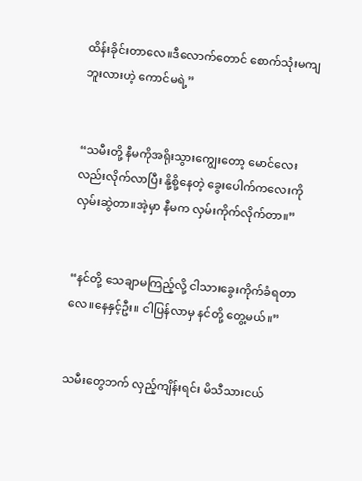ထိန်းခိုင်းတာလေ။ဒီလောက်တောင် စောက်သုံးမကျဘူးလားဟဲ့ ကောင်မရဲ့”


“သမီးတို့ နီမကိုအရိုးသွားကျွေးတော့ မောင်လေးလည်းလိုက်လာပြီး နို့စို့နေတဲ့ ခွေးပေါက်ကလေးကို လှမ်းဆွဲတာ။အဲ့မှာ နီမက လှမ်းကိုက်လိုက်တာ။”


“နင်တို့ သေချာမကြည့်လို့ ငါသားခွေးကိုက်ခံရတာလေ။နေနှင့်ဦး။ ငါပြန်လာမှ နင်တို့ တွေ့မယ်။”


သမီးတွေဘက် လှည့်ကျိန်းရင်း မိသီသားငယ်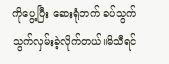ကိုပွေ့ပြီး ဆေးရုံဘက် ခပ်သွက်သွက်လှမ်းခဲ့လိုက်တယ်။မိသီရင်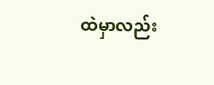ထဲမှာလည်း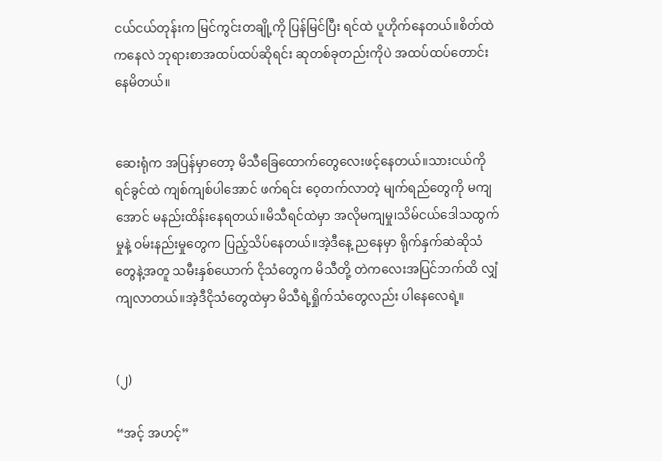ငယ်ငယ်တုန်းက မြင်ကွင်းတချို့ကို ပြန်မြင်ပြီး ရင်ထဲ ပူဟိုက်နေတယ်။စိတ်ထဲကနေလဲ ဘုရားစာအထပ်ထပ်ဆိုရင်း ဆုတစ်ခုတည်းကိုပဲ အထပ်ထပ်တောင်းနေမိတယ်။


ဆေးရုံက အပြန်မှာတော့ မိသီခြေထောက်တွေလေးဖင့်နေတယ်။သားငယ်ကို ရင်ခွင်ထဲ ကျစ်ကျစ်ပါအောင် ဖက်ရင်း ဝေ့တက်လာတဲ့ မျက်ရည်တွေကို မကျအောင် မနည်းထိန်းနေရတယ်။မိသီရင်ထဲမှာ အလိုမကျမှု၊သိမ်ငယ်ဒေါသထွက်မှုနဲ့ ဝမ်းနည်းမှုတွေက ပြည့်သိပ်နေတယ်။အဲ့ဒီနေ့ ညနေမှာ ရိုက်နှက်ဆဲဆိုသံတွေနဲ့အတူ သမီးနှစ်ယောက် ငိုသံတွေက မိသီတို့ တဲကလေးအပြင်ဘက်ထိ လျှံကျလာတယ်။အဲ့ဒီငိုသံတွေထဲမှာ မိသီရဲ့ရှိုက်သံတွေလည်း ပါနေလေရဲ့။


(၂)

“အင့် အဟင့်”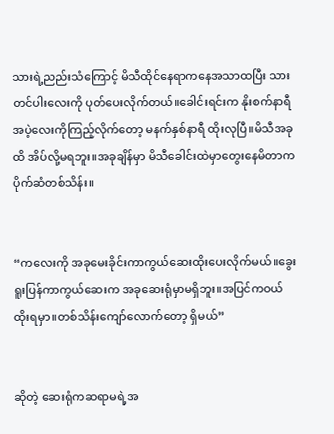သားရဲ့ညည်းသံကြောင့် မိသီထိုင်နေရာကနေအသာထပြီး သားတင်ပါးလေးကို ပုတ်ပေးလိုက်တယ်။ခေါင်းရင်းက နိုးစက်နာရီအပဲ့လေးကိုကြည့်လိုက်တော့ မနက်နှစ်နာရီ ထိုးလုပြီ။မိသီအခုထိ အိပ်လို့မရဘူး။အခုချိန်မှာ မိသီခေါင်းထဲမှာတွေးနေမိတာက ပိုက်ဆံတစ်သိန်း။


“ကလေးကို အခုမေးခိုင်းကာကွယ်ဆေးထိုးပေးလိုက်မယ်။ခွေးရူးပြန်ကာကွယ်ဆေးက အခုဆေးရုံမှာမရှိဘူး။အပြင်ကဝယ်ထိုးရမှာ။တစ်သိန်းကျော်လောက်တော့ ရှိမယ်”


ဆိုတဲ့ ဆေးရုံကဆရာမရဲ့အ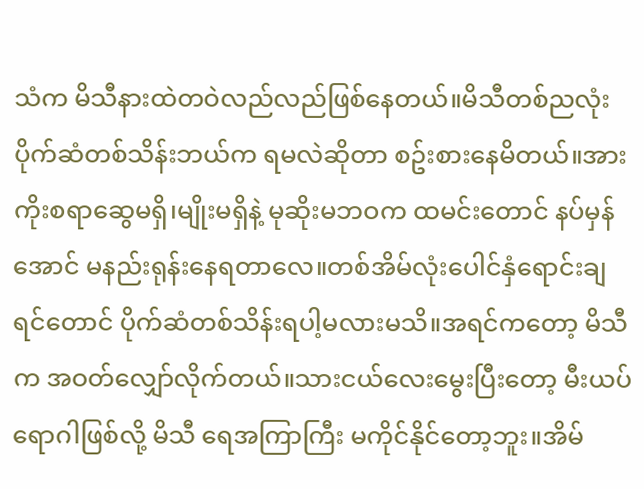သံက မိသီနားထဲတဝဲလည်လည်ဖြစ်နေတယ်။မိသီတစ်ညလုံး ပိုက်ဆံတစ်သိန်းဘယ်က ရမလဲဆိုတာ စဥ်းစားနေမိတယ်။အားကိုးစရာဆွေမရှိ၊မျိုးမရှိနဲ့ မုဆိုးမဘဝက ထမင်းတောင် နပ်မှန်အောင် မနည်းရုန်းနေရတာလေ။တစ်အိမ်လုံးပေါင်နှံရောင်းချရင်တောင် ပိုက်ဆံတစ်သိန်းရပါ့မလားမသိ။အရင်ကတော့ မိသီက အဝတ်လျှော်လိုက်တယ်။သားငယ်လေးမွေးပြီးတော့ မီးယပ်ရောဂါဖြစ်လို့ မိသီ ရေအကြာကြီး မကိုင်နိုင်တော့ဘူး။အိမ်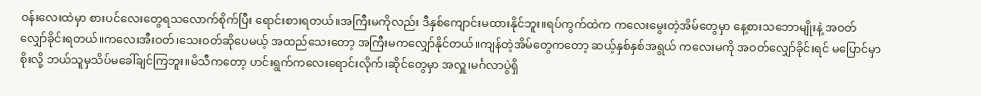ဝန်းလေးထဲမှာ စားပင်လေးတွေရသလောက်စိုက်ပြီး ရောင်းစားရတယ်။အကြီးမကိုလည်း ဒီနှစ်ကျောင်းမထားနိုင်ဘူး။ရပ်ကွက်ထဲက ကလေးမွေးတဲ့အိမ်တွေမှာ နေ့စားသဘောမျိုးနဲ့ အဝတ်လျှော်ခိုင်းရတယ်။ကလေးအီးဝတ်၊သေးဝတ်ဆိုပေမယ့် အထည်သေးတော့ အကြီးမကလျှော်နိုင်တယ်။ကျန်တဲ့အိမ်တွေကတော့ ဆယ့်နှစ်နှစ်အရွယ် ကလေးမကို အဝတ်လျှော်ခိုင်းရင် မပြောင်မှာစိုးလို့ ဘယ်သူမှသိပ်မခေါ်ချင်ကြဘူး။မိသီကတော့ ဟင်းရွက်ကလေးရောင်းလိုက်၊ဆိုင်တွေမှာ အလှူ၊မင်္ဂလာပွဲရှိ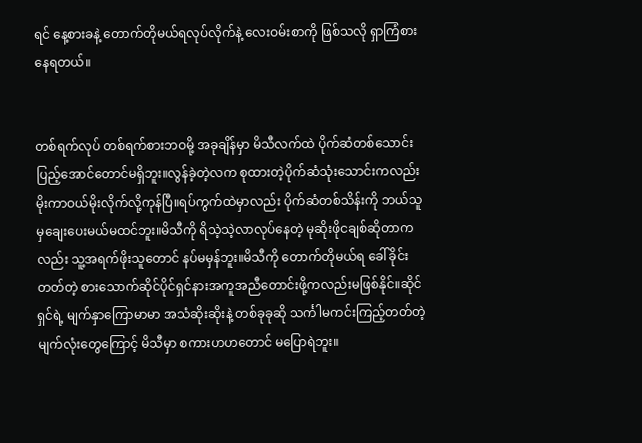ရင် နေ့စားခနဲ့ တောက်တိုမယ်ရလုပ်လိုက်နဲ့ လေးဝမ်းစာကို ဖြစ်သလို ရှာကြံစားနေရတယ်။


တစ်ရက်လုပ် တစ်ရက်စားဘဝမို့ အခုချိန်မှာ မိသီလက်ထဲ ပိုက်ဆံတစ်သောင်းပြည့်အောင်တောင်မရှိဘူး။လွန်ခဲ့တဲ့လက စုထားတဲ့ပိုက်ဆံသုံးသောင်းကလည်း မိုးကာဝယ်မိုးလိုက်လို့ကုန်ပြီ။ရပ်ကွက်ထဲမှာလည်း ပိုက်ဆံတစ်သိန်းကို ဘယ်သူမှချေးပေးမယ်မထင်ဘူး။မိသီကို ရိသဲ့သဲ့လာလုပ်နေတဲ့ မုဆိုးဖိုငချစ်ဆိုတာကလည်း သူ့အရက်ဖိုးသူတောင် နပ်မမှန်ဘူး။မိသီကို တောက်တိုမယ်ရ ခေါ်ခိုင်းတတ်တဲ့ စားသောက်ဆိုင်ပိုင်ရှင်နားအကူအညီတောင်းဖို့ကလည်းမဖြစ်နိုင်။ဆိုင်ရှင်ရဲ့ မျက်နှာကြောမာမာ အသံဆိုးဆိုးနဲ့ တစ်ခုခုဆို သင်္ကါမကင်းကြည့်တတ်တဲ့မျက်လုံးတွေကြောင့် မိသီမှာ စကားဟဟတောင် မပြောရဲဘူး။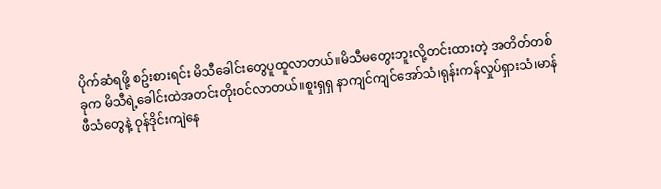ပိုက်ဆံရဖို့ စဥ်းစားရင်း မိသီခေါင်းတွေပူထူလာတယ်။မိသီမတွေးဘူးလို့တင်းထားတဲ့ အတိတ်တစ်ခုက မိသီရဲ့ခေါင်းထဲအတင်းတိုးဝင်လာတယ်။စူးရှရှ နာကျင်ကျင်အော်သံ၊ရုန်းကန်လှုပ်ရှားသံ၊မာန်ဖီသံတွေနဲ့ ဝုန်ဒိုင်းကျဲနေ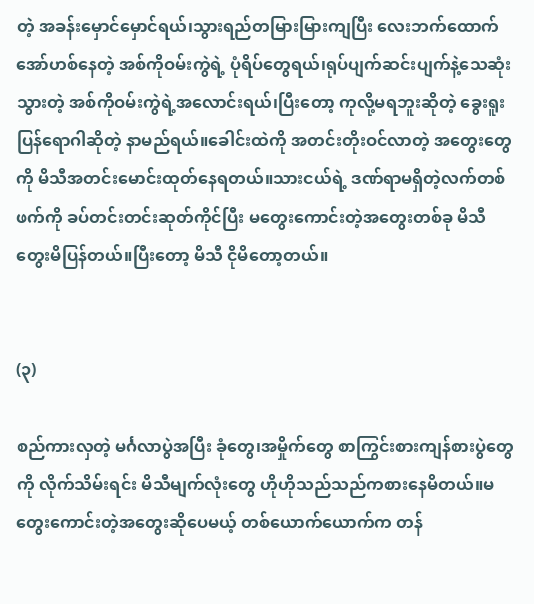တဲ့ အခန်းမှောင်မှောင်ရယ်၊သွားရည်တမြားမြားကျပြီး လေးဘက်ထောက်အော်ဟစ်နေတဲ့ အစ်ကိုဝမ်းကွဲရဲ့ ပုံရိပ်တွေရယ်၊ရုပ်ပျက်ဆင်းပျက်နဲ့သေဆုံးသွားတဲ့ အစ်ကိုဝမ်းကွဲရဲ့အလောင်းရယ်၊ပြီးတော့ ကုလို့မရဘူးဆိုတဲ့ ခွေးရူးပြန်ရောဂါဆိုတဲ့ နာမည်ရယ်။ခေါင်းထဲကို အတင်းတိုးဝင်လာတဲ့ အတွေးတွေကို မိသီအတင်းမောင်းထုတ်နေရတယ်။သားငယ်ရဲ့ ဒဏ်ရာမရှိတဲ့လက်တစ်ဖက်ကို ခပ်တင်းတင်းဆုတ်ကိုင်ပြီး မတွေးကောင်းတဲ့အတွေးတစ်ခု မိသီတွေးမိပြန်တယ်။ပြီးတော့ မိသီ ငိုမိတော့တယ်။


(၃)

စည်ကားလှတဲ့ မင်္ဂလာပွဲအပြီး ခုံတွေ၊အမှိုက်တွေ စာကြွင်းစားကျန်စားပွဲတွေကို လိုက်သိမ်းရင်း မိသီမျက်လုံးတွေ ဟိုဟိုသည်သည်ကစားနေမိတယ်။မတွေးကောင်းတဲ့အတွေးဆိုပေမယ့် တစ်ယောက်ယောက်က တန်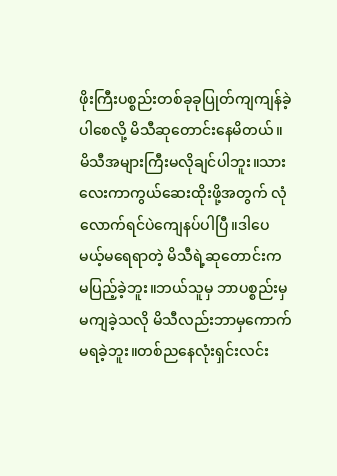ဖိုးကြီးပစ္စည်းတစ်ခုခုပြုတ်ကျကျန်ခဲ့ပါစေလို့ မိသီဆုတောင်းနေမိတယ်။မိသီအများကြီးမလိုချင်ပါဘူး။သားလေးကာကွယ်ဆေးထိုးဖို့အတွက် လုံလောက်ရင်ပဲကျေနပ်ပါပြီ။ဒါပေမယ့်မရေရာတဲ့ မိသီရဲ့ဆုတောင်းက မပြည့်ခဲ့ဘူး။ဘယ်သူမှ ဘာပစ္စည်းမှမကျခဲ့သလို မိသီလည်းဘာမှကောက်မရခဲ့ဘူး။တစ်ညနေလုံးရှင်းလင်း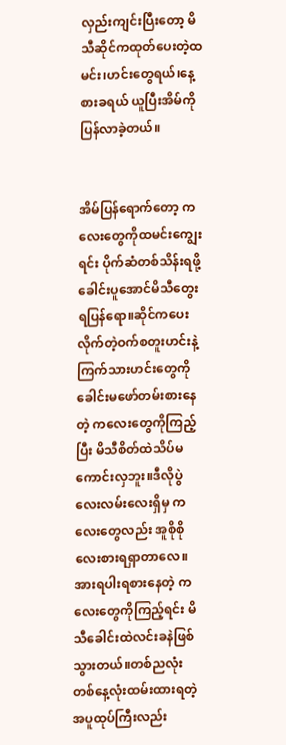လှည်းကျင်းပြီးတော့ မိသီဆိုင်ကထုတ်ပေးတဲ့ထမင်း၊ဟင်းတွေရယ်၊နေ့စားခရယ် ယူပြီးအိမ်ကိုပြန်လာခဲ့တယ်။


အိမ်ပြန်ရောက်တော့ ကလေးတွေကိုထမင်းကျွေးရင်း ပိုက်ဆံတစ်သိန်းရဖို့ ခေါင်းပူအောင်မိသီတွေးရပြန်ရော။ဆိုင်ကပေးလိုက်တဲ့ဝက်စတူးဟင်းနဲ့ကြက်သားဟင်းတွေကို ခေါင်းမဖော်တမ်းစားနေတဲ့ ကလေးတွေကိုကြည့်ပြီး မိသီစိတ်ထဲသိပ်မကောင်းလှဘူး။ဒီလိုပွဲလေးလမ်းလေးရှိမှ ကလေးတွေလည်း အူစိုစိုလေးစားရရှာတာလေ။အားရပါးရစားနေတဲ့ ကလေးတွေကိုကြည့်ရင်း မိသီခေါင်းထဲလင်းခနဲဖြစ်သွားတယ်။တစ်ညလုံး တစ်နေ့လုံးထမ်းထားရတဲ့ အပူထုပ်ကြီးလည်း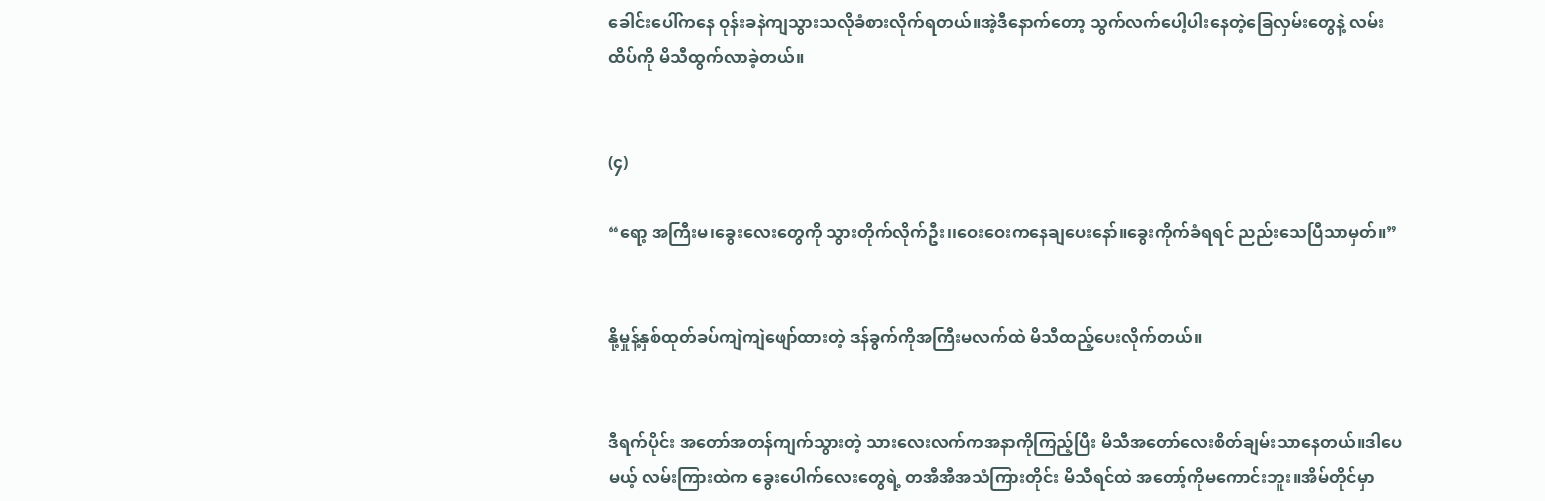ခေါင်းပေါ်ကနေ ဝုန်းခနဲကျသွားသလိုခံစားလိုက်ရတယ်။အဲ့ဒီနောက်တော့ သွက်လက်ပေါ့ပါးနေတဲ့ခြေလှမ်းတွေနဲ့ လမ်းထိပ်ကို မိသီထွက်လာခဲ့တယ်။


(၄)

“ရော့ အကြီးမ၊ခွေးလေးတွေကို သွားတိုက်လိုက်ဦး၊၊ဝေးဝေးကနေချပေးနော်။ခွေးကိုက်ခံရရင် ညည်းသေပြီသာမှတ်။”


နို့မှုန့်နှစ်ထုတ်ခပ်ကျဲကျဲဖျော်ထားတဲ့ ဒန်ခွက်ကိုအကြီးမလက်ထဲ မိသီထည့်ပေးလိုက်တယ်။


ဒီရက်ပိုင်း အတော်အတန်ကျက်သွားတဲ့ သားလေးလက်ကအနာကိုကြည့်ပြီး မိသီအတော်လေးစိတ်ချမ်းသာနေတယ်။ဒါပေမယ့် လမ်းကြားထဲက ခွေးပေါက်လေးတွေရဲ့ တအီအီအသံကြားတိုင်း မိသီရင်ထဲ အတော့်ကိုမကောင်းဘူး။အိမ်တိုင်မှာ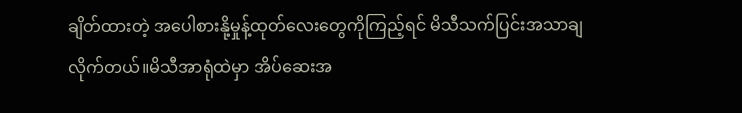ချိတ်ထားတဲ့ အပေါစားနို့မှုန့်ထုတ်လေးတွေကိုကြည့်ရင် မိသီသက်ပြင်းအသာချလိုက်တယ်။မိသီအာရုံထဲမှာ အိပ်ဆေးအ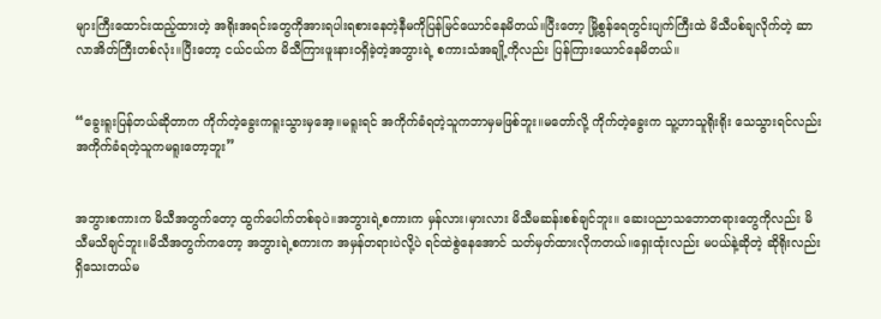များကြီးထောင်းထည့်ထားတဲ့ အရိုးအရင်းတွေကိုအားရပါးရစားနေတဲ့နီမကိုပြန်မြင်ယောင်နေမိတယ်။ပြီးတော့ မြို့စွန်ရေတွင်းပျက်ကြီးထဲ မိသီပစ်ချလိုက်တဲ့ ဆာလာအိတ်ကြီးတစ်လုံး။ပြီးတော့ ငယ်ငယ်က မိသီကြားဖူးနားဝရှိခဲ့တဲ့အဘွားရဲ့ စကားသံအချို့ကိုလည်း ပြန်ကြားယောင်နေမိတယ်။


“ခွေးရူးပြန်တယ်ဆိုတာက ကိုက်တဲ့ခွေးကရူးသွားမှအေ့။မရူးရင် အကိုက်ခံရတဲ့သူကဘာမှမဖြစ်ဘူး။မတော်လို့ ကိုက်တဲ့ခွေးက သူ့ဟာသူရိုးရိုး သေသွားရင်လည်း အကိုက်ခံရတဲ့သူကမရူးတော့ဘူး”


အဘွားစကားက မိသီအတွက်တော့ ထွက်ပေါက်တစ်ခုပဲ။အဘွားရဲ့စကားက မှန်လား၊မှားလား မိသီမဆန်းစစ်ချင်ဘူး။ ဆေးပညာသဘောတရားတွေကိုလည်း မိသီမသိချင်ဘူး။မိသီအတွက်ကတော့ အဘွားရဲ့စကားက အမှန်တရားပဲလို့ပဲ ရင်ထဲစွဲနေအောင် သတ်မှတ်ထားလိုကတယ်။ရှေးထုံးလည်း မပယ်နဲ့ဆိုတဲ့ ဆိုရိုးလည်းရှိသေးတယ်မ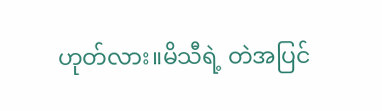ဟုတ်လား။မိသီရဲ့ တဲအပြင်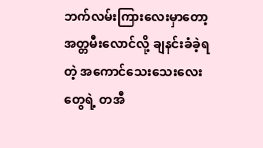ဘက်လမ်းကြားလေးမှာတော့ အတ္တမီးလောင်လို့ ချနင်းခံခဲ့ရတဲ့ အကောင်သေးသေးလေးတွေရဲ့ တအီ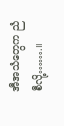အီအသံတွေက ညံစီလို့…….။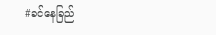#ခင်နေခြည်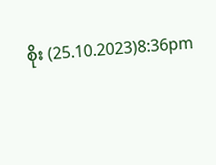စိုး (25.10.2023)8:36pm